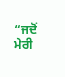“ਜਦੋਂ ਮੇਰੀ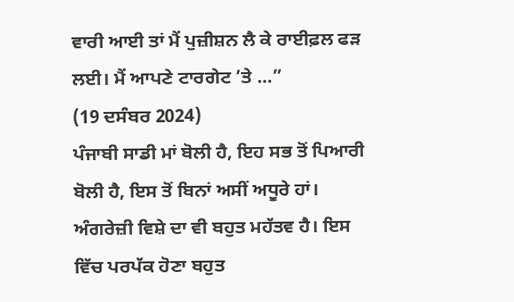ਵਾਰੀ ਆਈ ਤਾਂ ਮੈਂ ਪੁਜ਼ੀਸ਼ਨ ਲੈ ਕੇ ਰਾਈਫ਼ਲ ਫੜ ਲਈ। ਮੈਂ ਆਪਣੇ ਟਾਰਗੇਟ ’ਤੇ ...”
(19 ਦਸੰਬਰ 2024)
ਪੰਜਾਬੀ ਸਾਡੀ ਮਾਂ ਬੋਲੀ ਹੈ, ਇਹ ਸਭ ਤੋਂ ਪਿਆਰੀ ਬੋਲੀ ਹੈ, ਇਸ ਤੋਂ ਬਿਨਾਂ ਅਸੀਂ ਅਧੂਰੇ ਹਾਂ। ਅੰਗਰੇਜ਼ੀ ਵਿਸ਼ੇ ਦਾ ਵੀ ਬਹੁਤ ਮਹੱਤਵ ਹੈ। ਇਸ ਵਿੱਚ ਪਰਪੱਕ ਹੋਣਾ ਬਹੁਤ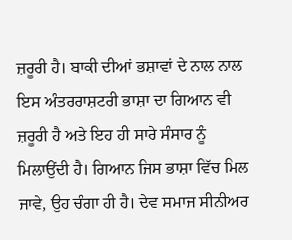ਜ਼ਰੂਰੀ ਹੈ। ਬਾਕੀ ਦੀਆਂ ਭਸ਼ਾਵਾਂ ਦੇ ਨਾਲ ਨਾਲ ਇਸ ਅੰਤਰਰਾਸ਼ਟਰੀ ਭਾਸ਼ਾ ਦਾ ਗਿਆਨ ਵੀ ਜ਼ਰੂਰੀ ਹੈ ਅਤੇ ਇਹ ਹੀ ਸਾਰੇ ਸੰਸਾਰ ਨੂੰ ਮਿਲਾਉਂਦੀ ਹੈ। ਗਿਆਨ ਜਿਸ ਭਾਸ਼ਾ ਵਿੱਚ ਮਿਲ ਜਾਵੇ, ਉਹ ਚੰਗਾ ਹੀ ਹੈ। ਦੇਵ ਸਮਾਜ ਸੀਨੀਅਰ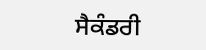ਸੈਕੰਡਰੀ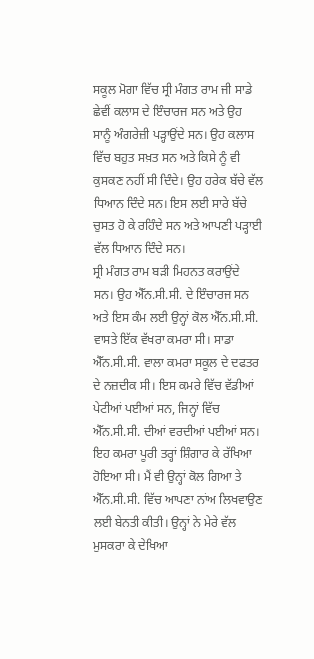ਸਕੂਲ ਮੋਗਾ ਵਿੱਚ ਸ੍ਰੀ ਮੰਗਤ ਰਾਮ ਜੀ ਸਾਡੇ ਛੇਵੀਂ ਕਲਾਸ ਦੇ ਇੰਚਾਰਜ ਸਨ ਅਤੇ ਉਹ ਸਾਨੂੰ ਅੰਗਰੇਜ਼ੀ ਪੜ੍ਹਾਉਂਦੇ ਸਨ। ਉਹ ਕਲਾਸ ਵਿੱਚ ਬਹੁਤ ਸਖ਼ਤ ਸਨ ਅਤੇ ਕਿਸੇ ਨੂੰ ਵੀ ਕੁਸਕਣ ਨਹੀਂ ਸੀ ਦਿੰਦੇ। ਉਹ ਹਰੇਕ ਬੱਚੇ ਵੱਲ ਧਿਆਨ ਦਿੰਦੇ ਸਨ। ਇਸ ਲਈ ਸਾਰੇ ਬੱਚੇ ਚੁਸਤ ਹੋ ਕੇ ਰਹਿੰਦੇ ਸਨ ਅਤੇ ਆਪਣੀ ਪੜ੍ਹਾਈ ਵੱਲ ਧਿਆਨ ਦਿੰਦੇ ਸਨ।
ਸ੍ਰੀ ਮੰਗਤ ਰਾਮ ਬੜੀ ਮਿਹਨਤ ਕਰਾਉਂਦੇ ਸਨ। ਉਹ ਐੱਨ.ਸੀ.ਸੀ. ਦੇ ਇੰਚਾਰਜ ਸਨ ਅਤੇ ਇਸ ਕੰਮ ਲਈ ਉਨ੍ਹਾਂ ਕੋਲ ਐੱਨ.ਸੀ.ਸੀ. ਵਾਸਤੇ ਇੱਕ ਵੱਖਰਾ ਕਮਰਾ ਸੀ। ਸਾਡਾ ਐੱਨ.ਸੀ.ਸੀ. ਵਾਲਾ ਕਮਰਾ ਸਕੂਲ ਦੇ ਦਫਤਰ ਦੇ ਨਜ਼ਦੀਕ ਸੀ। ਇਸ ਕਮਰੇ ਵਿੱਚ ਵੱਡੀਆਂ ਪੇਟੀਆਂ ਪਈਆਂ ਸਨ, ਜਿਨ੍ਹਾਂ ਵਿੱਚ ਐੱਨ.ਸੀ.ਸੀ. ਦੀਆਂ ਵਰਦੀਆਂ ਪਈਆਂ ਸਨ। ਇਹ ਕਮਰਾ ਪੂਰੀ ਤਰ੍ਹਾਂ ਸ਼ਿੰਗਾਰ ਕੇ ਰੱਖਿਆ ਹੋਇਆ ਸੀ। ਮੈਂ ਵੀ ਉਨ੍ਹਾਂ ਕੋਲ ਗਿਆ ਤੇ ਐੱਨ.ਸੀ.ਸੀ. ਵਿੱਚ ਆਪਣਾ ਨਾਂਅ ਲਿਖਵਾਉਣ ਲਈ ਬੇਨਤੀ ਕੀਤੀ। ਉਨ੍ਹਾਂ ਨੇ ਮੇਰੇ ਵੱਲ ਮੁਸਕਰਾ ਕੇ ਦੇਖਿਆ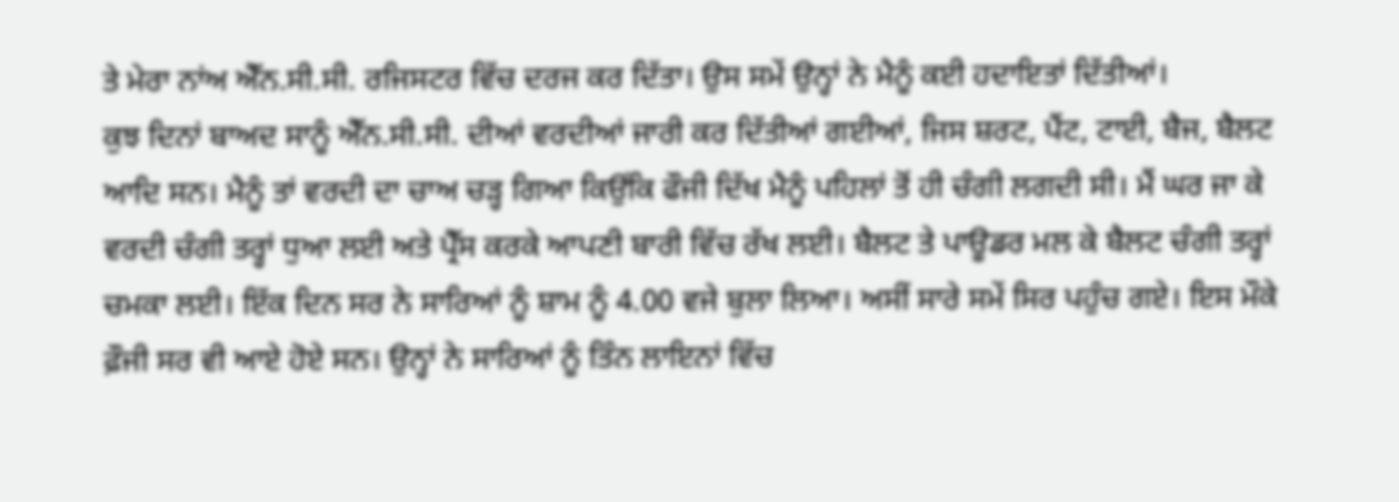ਤੇ ਮੇਰਾ ਨਾਂਅ ਐੱਨ.ਸੀ.ਸੀ. ਰਜਿਸਟਰ ਵਿੱਚ ਦਰਜ ਕਰ ਦਿੱਤਾ। ਉਸ ਸਮੇਂ ਉਨ੍ਹਾਂ ਨੇ ਮੈਨੂੰ ਕਈ ਹਦਾਇਤਾਂ ਦਿੱਤੀਆਂ।
ਕੁਝ ਦਿਨਾਂ ਬਾਅਦ ਸਾਨੂੰ ਐੱਨ.ਸੀ.ਸੀ. ਦੀਆਂ ਵਰਦੀਆਂ ਜਾਰੀ ਕਰ ਦਿੱਤੀਆਂ ਗਈਆਂ, ਜਿਸ ਸ਼ਰਟ, ਪੈਂਟ, ਟਾਈ, ਬੈਜ, ਬੈਲਟ ਆਦਿ ਸਨ। ਮੈਨੂੰ ਤਾਂ ਵਰਦੀ ਦਾ ਚਾਅ ਚੜ੍ਹ ਗਿਆ ਕਿਉਂਕਿ ਫੌਜੀ ਦਿੱਖ ਮੈਨੂੰ ਪਹਿਲਾਂ ਤੋਂ ਹੀ ਚੰਗੀ ਲਗਦੀ ਸੀ। ਮੈਂ ਘਰ ਜਾ ਕੇ ਵਰਦੀ ਚੰਗੀ ਤਰ੍ਹਾਂ ਧੁਆ ਲਈ ਅਤੇ ਪ੍ਰੈੱਸ ਕਰਕੇ ਆਪਣੀ ਬਾਰੀ ਵਿੱਚ ਰੱਖ ਲਈ। ਬੈਲਟ ਤੇ ਪਾਊਡਰ ਮਲ ਕੇ ਬੈਲਟ ਚੰਗੀ ਤਰ੍ਹਾਂ ਚਮਕਾ ਲਈ। ਇੱਕ ਦਿਨ ਸਰ ਨੇ ਸਾਰਿਆਂ ਨੂੰ ਸ਼ਾਮ ਨੂੰ 4.00 ਵਜੇ ਬੁਲਾ ਲਿਆ। ਅਸੀਂ ਸਾਰੇ ਸਮੇਂ ਸਿਰ ਪਹੁੰਚ ਗਏ। ਇਸ ਮੌਕੇ ਫ਼ੌਜੀ ਸਰ ਵੀ ਆਏ ਹੋਏ ਸਨ। ਉਨ੍ਹਾਂ ਨੇ ਸਾਰਿਆਂ ਨੂੰ ਤਿੰਨ ਲਾਇਨਾਂ ਵਿੱਚ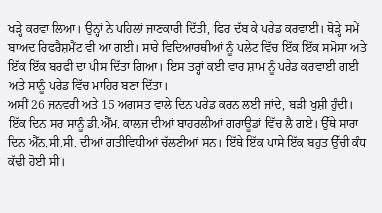ਖੜ੍ਹੇ ਕਰਵਾ ਲਿਆ। ਉਨ੍ਹਾਂ ਨੇ ਪਹਿਲਾਂ ਜਾਣਕਾਰੀ ਦਿੱਤੀ, ਫਿਰ ਦੱਬ ਕੇ ਪਰੇਡ ਕਰਵਾਈ। ਥੋੜ੍ਹੇ ਸਮੇਂ ਬਾਅਦ ਰਿਫਰੈਸ਼ਮੈਂਟ ਵੀ ਆ ਗਈ। ਸਾਰੇ ਵਿਦਿਆਰਥੀਆਂ ਨੂੰ ਪਲੇਟ ਵਿੱਚ ਇੱਕ ਇੱਕ ਸਮੋਸਾ ਅਤੇ ਇੱਕ ਇੱਕ ਬਰਫੀ ਦਾ ਪੀਸ ਦਿੱਤਾ ਗਿਆ। ਇਸ ਤਰ੍ਹਾਂ ਕਈ ਵਾਰ ਸ਼ਾਮ ਨੂੰ ਪਰੇਡ ਕਰਵਾਈ ਗਈ ਅਤੇ ਸਾਨੂੰ ਪਰੇਡ ਵਿੱਚ ਮਾਹਿਰ ਬਣਾ ਦਿੱਤਾ।
ਅਸੀਂ 26 ਜਨਵਰੀ ਅਤੇ 15 ਅਗਸਤ ਵਾਲੇ ਦਿਨ ਪਰੇਡ ਕਰਨ ਲਈ ਜਾਂਦੇ, ਬੜੀ ਖੁਸ਼ੀ ਹੁੰਦੀ। ਇੱਕ ਦਿਨ ਸਰ ਸਾਨੂੰ ਡੀ.ਐੱਮ. ਕਾਲਜ ਦੀਆਂ ਬਾਹਰਲੀਆਂ ਗਰਾਊਡਾਂ ਵਿੱਚ ਲੈ ਗਏ। ਉੱਥੇ ਸਾਰਾ ਦਿਨ ਐੱਨ.ਸੀ.ਸੀ. ਦੀਆਂ ਗਤੀਵਿਧੀਆਂ ਚੱਲਣੀਆਂ ਸਨ। ਇੱਥੇ ਇੱਕ ਪਾਸੇ ਇੱਕ ਬਹੁਤ ਉੱਚੀ ਕੰਧ ਕੱਢੀ ਹੋਈ ਸੀ।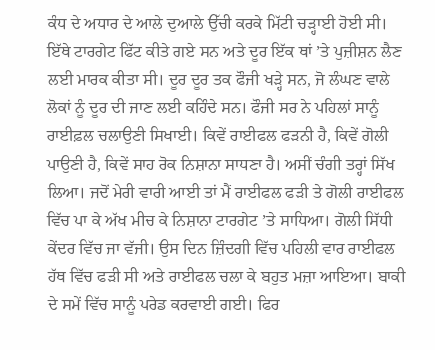ਕੰਧ ਦੇ ਅਧਾਰ ਦੇ ਆਲੇ ਦੁਆਲੇ ਉੱਚੀ ਕਰਕੇ ਮਿੱਟੀ ਚੜ੍ਹਾਈ ਹੋਈ ਸੀ। ਇੱਥੇ ਟਾਰਗੇਟ ਫਿੱਟ ਕੀਤੇ ਗਏ ਸਨ ਅਤੇ ਦੂਰ ਇੱਕ ਥਾਂ ’ਤੇ ਪੁਜ਼ੀਸ਼ਨ ਲੈਣ ਲਈ ਮਾਰਕ ਕੀਤਾ ਸੀ। ਦੂਰ ਦੂਰ ਤਕ ਫੌਜੀ ਖੜ੍ਹੇ ਸਨ, ਜੋ ਲੰਘਣ ਵਾਲੇ ਲੋਕਾਂ ਨੂੰ ਦੂਰ ਦੀ ਜਾਣ ਲਈ ਕਹਿੰਦੇ ਸਨ। ਫੌਜੀ ਸਰ ਨੇ ਪਹਿਲਾਂ ਸਾਨੂੰ ਰਾਈਫ਼ਲ ਚਲਾਉਣੀ ਸਿਖਾਈ। ਕਿਵੇਂ ਰਾਈਫਲ ਫੜਨੀ ਹੈ, ਕਿਵੇਂ ਗੋਲੀ ਪਾਉਣੀ ਹੈ, ਕਿਵੇਂ ਸਾਹ ਰੋਕ ਨਿਸ਼ਾਨਾ ਸਾਧਣਾ ਹੈ। ਅਸੀਂ ਚੰਗੀ ਤਰ੍ਹਾਂ ਸਿੱਖ ਲਿਆ। ਜਦੋਂ ਮੇਰੀ ਵਾਰੀ ਆਈ ਤਾਂ ਮੈਂ ਰਾਈਫਲ ਫੜੀ ਤੇ ਗੋਲੀ ਰਾਈਫਲ ਵਿੱਚ ਪਾ ਕੇ ਅੱਖ ਮੀਚ ਕੇ ਨਿਸ਼ਾਨਾ ਟਾਰਗੇਟ ’ਤੇ ਸਾਧਿਆ। ਗੋਲੀ ਸਿੱਧੀ ਕੇਂਦਰ ਵਿੱਚ ਜਾ ਵੱਜੀ। ਉਸ ਦਿਨ ਜ਼ਿੰਦਗੀ ਵਿੱਚ ਪਹਿਲੀ ਵਾਰ ਰਾਈਫਲ ਹੱਥ ਵਿੱਚ ਫੜੀ ਸੀ ਅਤੇ ਰਾਈਫਲ ਚਲਾ ਕੇ ਬਹੁਤ ਮਜ਼ਾ ਆਇਆ। ਬਾਕੀ ਦੇ ਸਮੇਂ ਵਿੱਚ ਸਾਨੂੰ ਪਰੇਡ ਕਰਵਾਈ ਗਈ। ਫਿਰ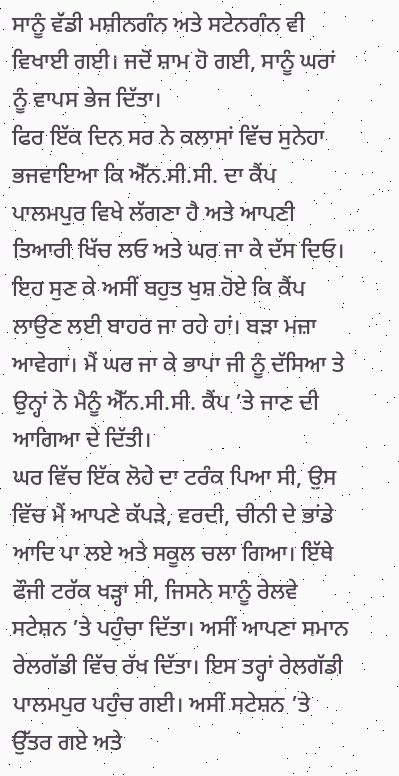ਸਾਨੂੰ ਵੱਡੀ ਮਸ਼ੀਨਗੰਨ ਅਤੇ ਸਟੇਨਗੰਨ ਵੀ ਵਿਖਾਈ ਗਈ। ਜਦੋਂ ਸ਼ਾਮ ਹੋ ਗਈ, ਸਾਨੂੰ ਘਰਾਂ ਨੂੰ ਵਾਪਸ ਭੇਜ ਦਿੱਤਾ।
ਫਿਰ ਇੱਕ ਦਿਨ ਸਰ ਨੇ ਕਲਾਸਾਂ ਵਿੱਚ ਸੁਨੇਹਾ ਭਜਵਾਇਆ ਕਿ ਐੱਨ.ਸੀ.ਸੀ. ਦਾ ਕੈਂਪ ਪਾਲਮਪੁਰ ਵਿਖੇ ਲੱਗਣਾ ਹੈ ਅਤੇ ਆਪਣੀ ਤਿਆਰੀ ਖਿੱਚ ਲਓ ਅਤੇ ਘਰ ਜਾ ਕੇ ਦੱਸ ਦਿਓ। ਇਹ ਸੁਣ ਕੇ ਅਸੀਂ ਬਹੁਤ ਖੁਸ਼ ਹੋਏ ਕਿ ਕੈਂਪ ਲਾਉਣ ਲਈ ਬਾਹਰ ਜਾ ਰਹੇ ਹਾਂ। ਬੜਾ ਮਜ਼ਾ ਆਵੇਗਾ। ਮੈਂ ਘਰ ਜਾ ਕੇ ਭਾਪਾ ਜੀ ਨੂੰ ਦੱਸਿਆ ਤੇ ਉਨ੍ਹਾਂ ਨੇ ਮੈਨੂੰ ਐੱਨ.ਸੀ.ਸੀ. ਕੈਂਪ ’ਤੇ ਜਾਣ ਦੀ ਆਗਿਆ ਦੇ ਦਿੱਤੀ।
ਘਰ ਵਿੱਚ ਇੱਕ ਲੋਹੇ ਦਾ ਟਰੰਕ ਪਿਆ ਸੀ, ਉਸ ਵਿੱਚ ਮੈਂ ਆਪਣੇ ਕੱਪੜੇ, ਵਰਦੀ, ਚੀਨੀ ਦੇ ਭਾਂਡੇ ਆਦਿ ਪਾ ਲਏ ਅਤੇ ਸਕੂਲ ਚਲਾ ਗਿਆ। ਇੱਥੇ ਫੌਜੀ ਟਰੱਕ ਖੜ੍ਹਾ ਸੀ, ਜਿਸਨੇ ਸਾਨੂੰ ਰੇਲਵੇ ਸਟੇਸ਼ਨ ’ਤੇ ਪਹੁੰਚਾ ਦਿੱਤਾ। ਅਸੀਂ ਆਪਣਾ ਸਮਾਨ ਰੇਲਗੱਡੀ ਵਿੱਚ ਰੱਖ ਦਿੱਤਾ। ਇਸ ਤਰ੍ਹਾਂ ਰੇਲਗੱਡੀ ਪਾਲਮਪੁਰ ਪਹੁੰਚ ਗਈ। ਅਸੀਂ ਸਟੇਸ਼ਨ ’ਤੇ ਉੱਤਰ ਗਏ ਅਤੇ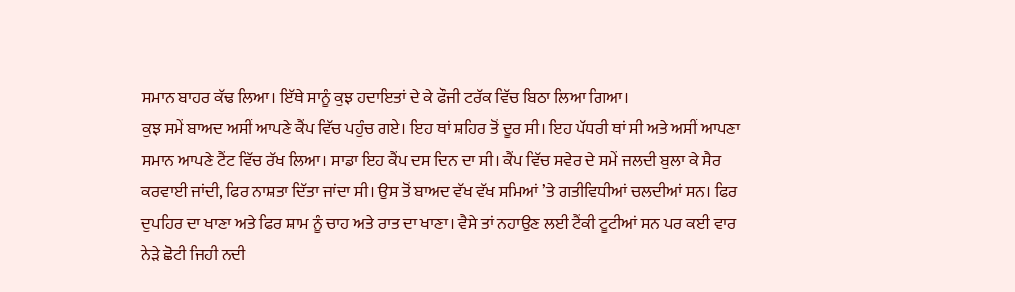ਸਮਾਨ ਬਾਹਰ ਕੱਢ ਲਿਆ। ਇੱਥੇ ਸਾਨੂੰ ਕੁਝ ਹਦਾਇਤਾਂ ਦੇ ਕੇ ਫੌਜੀ ਟਰੱਕ ਵਿੱਚ ਬਿਠਾ ਲਿਆ ਗਿਆ।
ਕੁਝ ਸਮੇਂ ਬਾਅਦ ਅਸੀਂ ਆਪਣੇ ਕੈਂਪ ਵਿੱਚ ਪਹੁੰਚ ਗਏ। ਇਹ ਥਾਂ ਸ਼ਹਿਰ ਤੋਂ ਦੂਰ ਸੀ। ਇਹ ਪੱਧਰੀ ਥਾਂ ਸੀ ਅਤੇ ਅਸੀਂ ਆਪਣਾ ਸਮਾਨ ਆਪਣੇ ਟੈਂਟ ਵਿੱਚ ਰੱਖ ਲਿਆ। ਸਾਡਾ ਇਹ ਕੈਂਪ ਦਸ ਦਿਨ ਦਾ ਸੀ। ਕੈਂਪ ਵਿੱਚ ਸਵੇਰ ਦੇ ਸਮੇਂ ਜਲਦੀ ਬੁਲਾ ਕੇ ਸੈਰ ਕਰਵਾਈ ਜਾਂਦੀ, ਫਿਰ ਨਾਸ਼ਤਾ ਦਿੱਤਾ ਜਾਂਦਾ ਸੀ। ਉਸ ਤੋਂ ਬਾਅਦ ਵੱਖ ਵੱਖ ਸਮਿਆਂ ’ਤੇ ਗਤੀਵਿਧੀਆਂ ਚਲਦੀਆਂ ਸਨ। ਫਿਰ ਦੁਪਹਿਰ ਦਾ ਖਾਣਾ ਅਤੇ ਫਿਰ ਸ਼ਾਮ ਨੂੰ ਚਾਹ ਅਤੇ ਰਾਤ ਦਾ ਖਾਣਾ। ਵੈਸੇ ਤਾਂ ਨਹਾਉਣ ਲਈ ਟੈਂਕੀ ਟੂਟੀਆਂ ਸਨ ਪਰ ਕਈ ਵਾਰ ਨੇੜੇ ਛੋਟੀ ਜਿਹੀ ਨਦੀ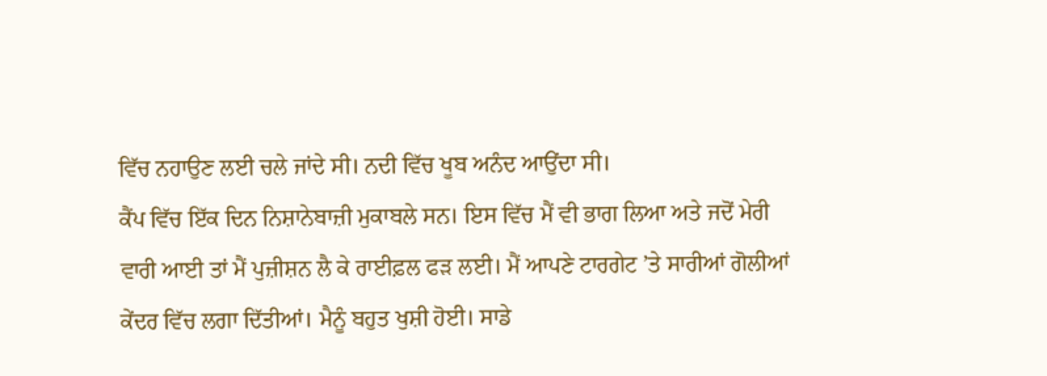ਵਿੱਚ ਨਹਾਉਣ ਲਈ ਚਲੇ ਜਾਂਦੇ ਸੀ। ਨਦੀ ਵਿੱਚ ਖੂਬ ਅਨੰਦ ਆਉਂਦਾ ਸੀ।
ਕੈਂਪ ਵਿੱਚ ਇੱਕ ਦਿਨ ਨਿਸ਼ਾਨੇਬਾਜ਼ੀ ਮੁਕਾਬਲੇ ਸਨ। ਇਸ ਵਿੱਚ ਮੈਂ ਵੀ ਭਾਗ ਲਿਆ ਅਤੇ ਜਦੋਂ ਮੇਰੀ ਵਾਰੀ ਆਈ ਤਾਂ ਮੈਂ ਪੁਜ਼ੀਸ਼ਨ ਲੈ ਕੇ ਰਾਈਫ਼ਲ ਫੜ ਲਈ। ਮੈਂ ਆਪਣੇ ਟਾਰਗੇਟ ’ਤੇ ਸਾਰੀਆਂ ਗੋਲੀਆਂ ਕੇਂਦਰ ਵਿੱਚ ਲਗਾ ਦਿੱਤੀਆਂ। ਮੈਨੂੰ ਬਹੁਤ ਖੁਸ਼ੀ ਹੋਈ। ਸਾਡੇ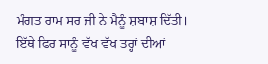ਮੰਗਤ ਰਾਮ ਸਰ ਜੀ ਨੇ ਮੈਨੂੰ ਸ਼ਬਾਸ਼ ਦਿੱਤੀ। ਇੱਥੇ ਫਿਰ ਸਾਨੂੰ ਵੱਖ ਵੱਖ ਤਰ੍ਹਾਂ ਦੀਆਂ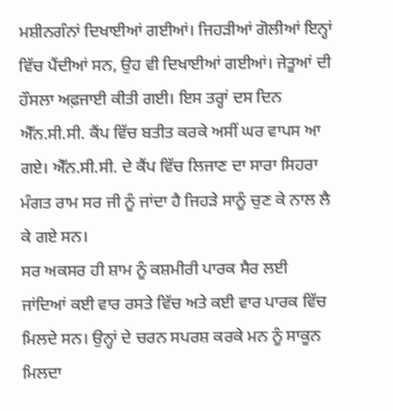ਮਸ਼ੀਨਗੰਨਾਂ ਦਿਖਾਈਆਂ ਗਈਆਂ। ਜਿਹੜੀਆਂ ਗੋਲੀਆਂ ਇਨ੍ਹਾਂ ਵਿੱਚ ਪੈਂਦੀਆਂ ਸਨ, ਉਹ ਵੀ ਦਿਖਾਈਆਂ ਗਈਆਂ। ਜੇਤੂਆਂ ਦੀ ਹੌਸਲਾ ਅਫ਼ਜਾਈ ਕੀਤੀ ਗਈ। ਇਸ ਤਰ੍ਹਾਂ ਦਸ ਦਿਨ ਐੱਨ.ਸੀ.ਸੀ. ਕੈਂਪ ਵਿੱਚ ਬਤੀਤ ਕਰਕੇ ਅਸੀਂ ਘਰ ਵਾਪਸ ਆ ਗਏ। ਐੱਨ.ਸੀ.ਸੀ. ਦੇ ਕੈਂਪ ਵਿੱਚ ਲਿਜਾਣ ਦਾ ਸਾਰਾ ਸਿਹਰਾ ਮੰਗਤ ਰਾਮ ਸਰ ਜੀ ਨੂੰ ਜਾਂਦਾ ਹੈ ਜਿਹੜੇ ਸਾਨੂੰ ਚੁਣ ਕੇ ਨਾਲ ਲੈ ਕੇ ਗਏ ਸਨ।
ਸਰ ਅਕਸਰ ਹੀ ਸ਼ਾਮ ਨੂੰ ਕਸ਼ਮੀਰੀ ਪਾਰਕ ਸੈਰ ਲਈ ਜਾਂਦਿਆਂ ਕਈ ਵਾਰ ਰਸਤੇ ਵਿੱਚ ਅਤੇ ਕਈ ਵਾਰ ਪਾਰਕ ਵਿੱਚ ਮਿਲਦੇ ਸਨ। ਉਨ੍ਹਾਂ ਦੇ ਚਰਨ ਸਪਰਸ਼ ਕਰਕੇ ਮਨ ਨੂੰ ਸਾਕੂਨ ਮਿਲਦਾ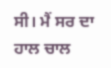ਸੀ। ਮੈਂ ਸਰ ਦਾ ਹਾਲ ਚਾਲ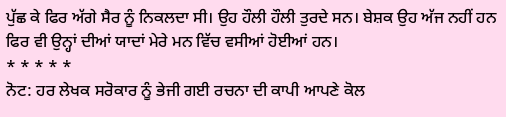ਪੁੱਛ ਕੇ ਫਿਰ ਅੱਗੇ ਸੈਰ ਨੂੰ ਨਿਕਲਦਾ ਸੀ। ਉਹ ਹੌਲੀ ਹੌਲੀ ਤੁਰਦੇ ਸਨ। ਬੇਸ਼ਕ ਉਹ ਅੱਜ ਨਹੀਂ ਹਨ ਫਿਰ ਵੀ ਉਨ੍ਹਾਂ ਦੀਆਂ ਯਾਦਾਂ ਮੇਰੇ ਮਨ ਵਿੱਚ ਵਸੀਆਂ ਹੋਈਆਂ ਹਨ।
* * * * *
ਨੋਟ: ਹਰ ਲੇਖਕ ਸਰੋਕਾਰ ਨੂੰ ਭੇਜੀ ਗਈ ਰਚਨਾ ਦੀ ਕਾਪੀ ਆਪਣੇ ਕੋਲ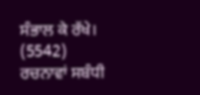ਸੰਭਾਲ ਕੇ ਰੱਖੇ।
(5542)
ਰਚਨਾਵਾਂ ਸਬੰਧੀ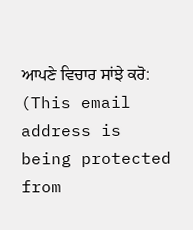ਆਪਣੇ ਵਿਚਾਰ ਸਾਂਝੇ ਕਰੋ: (This email address is being protected from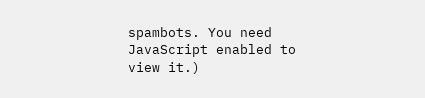spambots. You need JavaScript enabled to view it.)